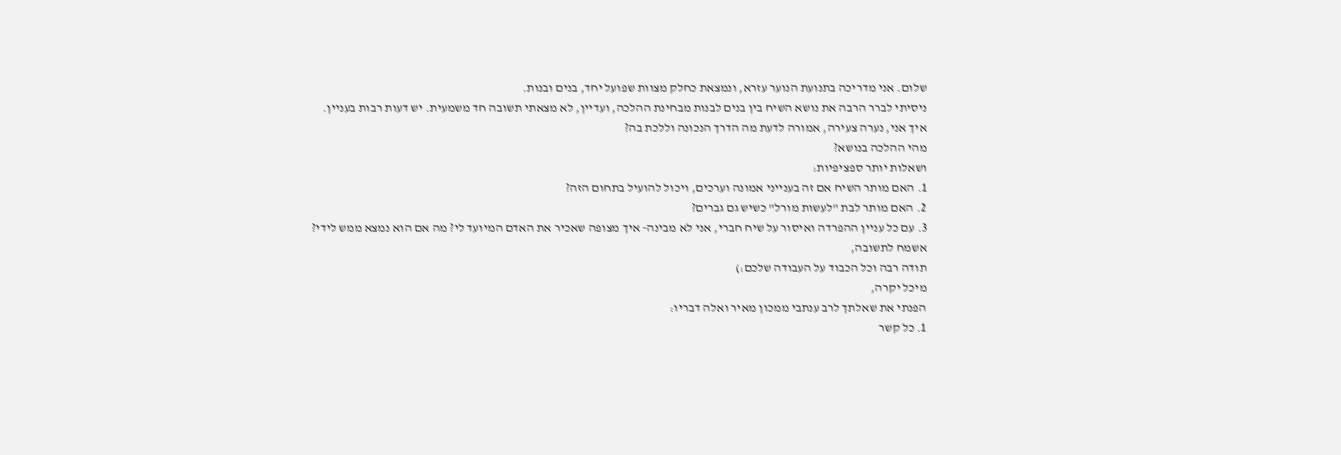שלום. אני מדריכה בתנועת הנוער עזרא, ונמצאת כחלק מצוות שפועל יחד, בנים ובנות.
ניסיתי לברר הרבה את נושא השיח בין בנים לבנות מבחינת ההלכה, ועדיין, לא מצאתי תשובה חד משמעית. יש דעות רבות בעניין.
איך אני, נערה צעירה, אמורה לדעת מה הדרך הנכונה וללכת בה?
מהי ההלכה בנושא?
ושאלות יותר ספציפיות:
1. האם מותר השיח אם זה בענייני אמונה וערכים, ויכול להועיל בתחום הזה?
2. האם מותר לבת "לעשות מורל" כשיש גם גברים?
3. עם כל עניין ההפרדה ואיסור על שיח חברי, אני לא מבינה- איך מצופה שאכיר את האדם המיועד לי? מה אם הוא נמצא ממש לידי?
אשמח לתשובה,
תודה רבה וכל הכבוד על העבודה שלכם:)
מיכל יקרה,
הפנתי את שאלתך לרב ענתבי ממכון מאיר ואלה דבריו:
1. כל קשר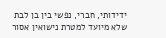ידידותי, חברי, נפשי בין בן לבת שלא מיועד למטרת נישואין אסור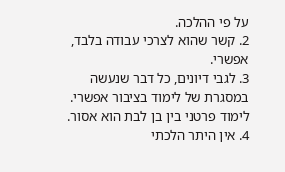על פי ההלכה.
2. קשר שהוא לצרכי עבודה בלבד, אפשרי.
3. לגבי דיונים, כל דבר שנעשה במסגרת של לימוד בציבור אפשרי.
לימוד פרטני בין בן לבת הוא אסור.
4. אין היתר הלכתי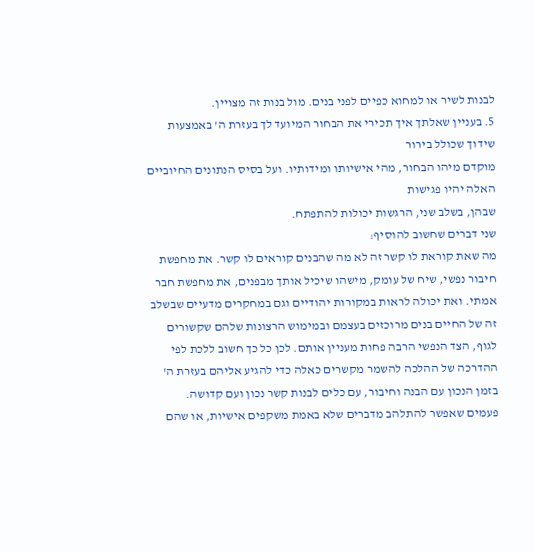לבנות לשיר או למחוא כפיים לפני בנים. מול בנות זה מצויין.
5. בעניין שאלתך איך תכירי את הבחור המיועד לך בעזרת ה' באמצעות שידוך שכולל בירור
מוקדם מיהו הבחור, מהי אישיותו ומידותיו. ועל בסיס הנתונים החיוביים האלה יהיו פגישות
שבהן, בשלב שני, הרגשות יכולות להתפתח.
שני דברים שחשוב להוסיף:
מה שאת קוראת לו קשר זה לא מה שהבנים קוראים לו קשר. את מחפשת חיבור נפשי, שיח של עומק, מישהו שיכיל אותך מבפנים, את מחפשת חבר אמתי. ואת יכולה לראות במקורות יהודיים וגם במחקרים מדעיים שבשלב זה של החיים בנים מרוכזים בעצמם ובמימוש הרצונות שלהם שקשורים לגוף, הצד הנפשי הרבה פחות מעניין אותם. לכן כל כך חשוב ללכת לפי ההדרכה של ההלכה להשמר מקשרים כאלה כדי להגיע אליהם בעזרת ה' בזמן הנכון עם הבנה וחיבור, עם כלים לבנות קשר נכון ועם קדושה.
פעמים שאפשר להתלהב מדברים שלא באמת משקפים אישיות, או שהם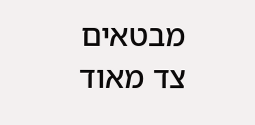מבטאים צד מאוד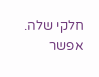חלקי שלה. אפשר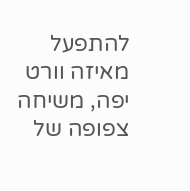להתפעל מאיזה וורט יפה, משיחה צפופה של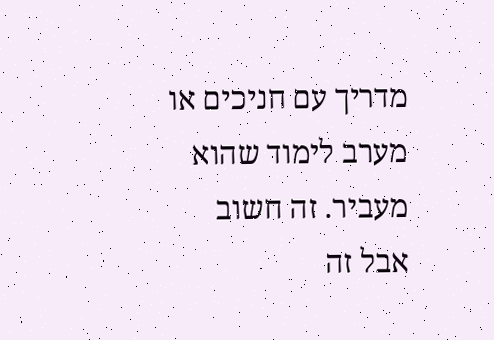מדריך עם חניכים או מערב לימוד שהוא מעביר. זה חשוב אבל זה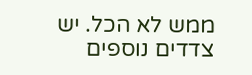ממש לא הכל. יש צדדים נוספים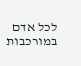לכל אדם במורכבות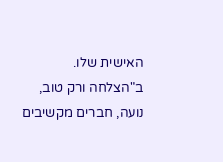האישית שלו.
ב"הצלחה ורק טוב,
נועה, חברים מקשיבים